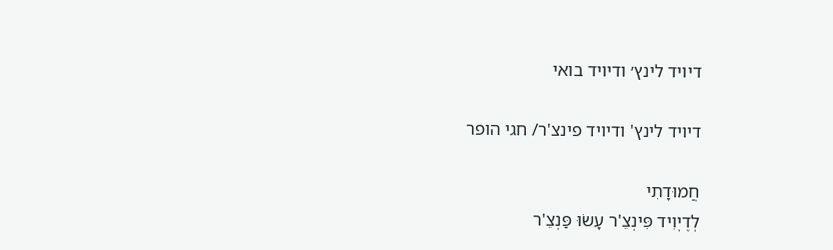דיויד לינץ׳ ודיויד בואי

דיויד לינץ' ודיויד פינצ'ר/ חגי הופר

חֲמוּדָתִי
לְדֶיְוִיד פִּינְצֵ'ר עָשׂוּ פַּנְצֵ'ר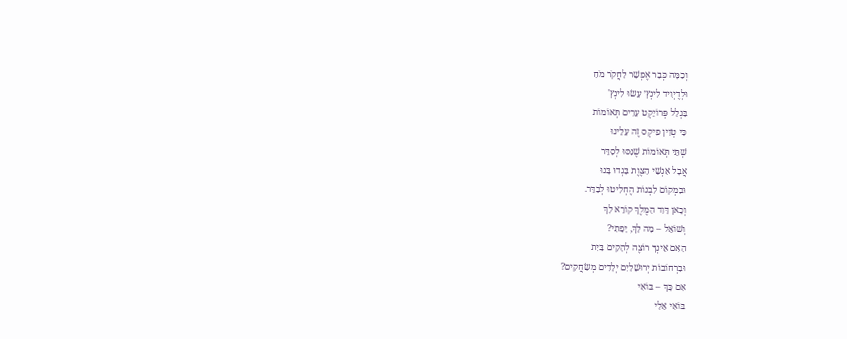וְכַמָּה כְּבָר אֶפְשָׁר לַחֲקֹר מֹחַ
וּלְדֶיְוִיד לִינְץ׳ עָשׂוּ לִינְץ'
בִּגְלַל פְּרוֹיֵקְט עָרִים תְּאוֹמוֹת
כִּי טְוִין פִיקְס זֶה עָלֵינוּ
שְׁתֵּי תְּאוֹמוֹת שֶׁנִּסּוּ לְסַדֵּר
אֲבָל אַנְשֵׁי הַצֶּוֶת בָּגְדוּ בָּנוּ
וּבִמְקוֹם לִבְנוֹת הֶחְלִיטוּ לְבַדֵּר.
וְכָאן דָּוִד הַמֶּלֶךְ קוֹרֵא לָךְ
וְשׁוֹאֵל – מָה לָךְ, יָפָתִי?
הַאִם אֵינְךָ רוֹצֶה לְהָקִים בַּיִת
וּבִרְחוֹבוֹת יְרוּשָׁלַיִם יְלָדִים מְשַׂחֲקִים?
אִם כָּךְ – בּוֹאִי
בּוֹאִי אֵלַי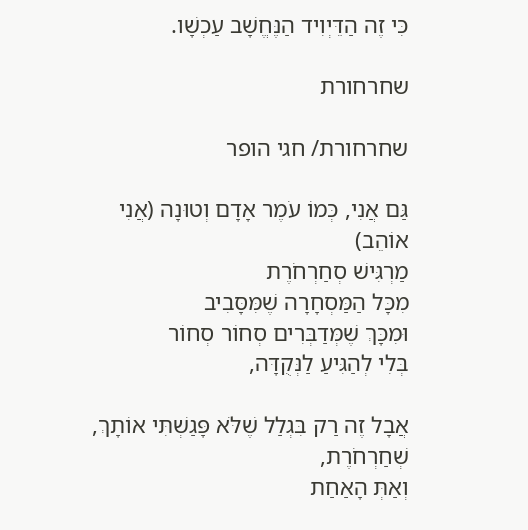כִּי זֶה הַדֵּיְוִיד הַנֶּחֱשָׁב עַכְשָׁו.

שחרחורת

שחרחורת/ חגי הופר

גַּם אֲנִי, כְּמוֹ עֹמֶר אָדָם וְטוּנָה (אֲנִי אוֹהֵב)
מַרְגִּישׁ סְחַרְחֹרֶת
מִכָּל הַמַּסְחָרָה שֶׁמִּסָּבִיב
וּמִכָּךְ שֶׁמְּדַבְּרִים סְחוֹר סְחוֹר
בְּלִי לְהַגִּיעַ לַנְּקֻדָּה,

אֲבָל זֶה רַק בִּגְלַל שֶׁלֹּא פָּגַשְׁתִּי אוֹתָךְ,
שְׁחַרְחֹרֶת,
וְאַתְּ הָאַחַת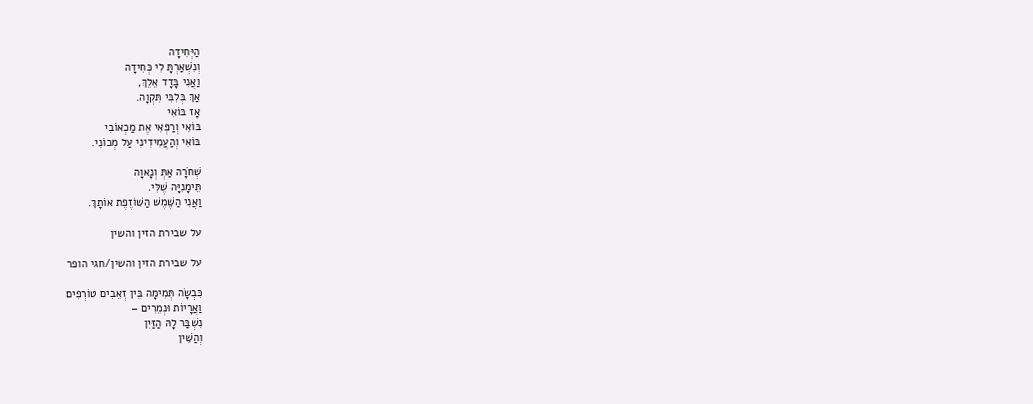הַיְּחִידָה
וְנִשְׁאַרְתָּ לִי כְּחִידָה
וַאֲנִי בָּדָד אֵלֵךְ,
אַךְ בְּלִבִּי תִּקְוָה.
אָז בּוֹאִי
בּוֹאִי וְרַפְּאִי אֶת מַכְאוֹבִי
בּוֹאִי וְהַעֲמִידִינִי עַל מְכוֹנִי.

שְׁחֹרָה אַתְּ וְנָאוָה
תֵּימָנִיָּה שֶׁלִּי.
וַאֲנִי הַשֶּׁמֶשׁ הַשּׁוֹזֶפֶת אוֹתָךְ.

על שבירת הזין והשין

על שבירת הזין והשין/חגי הופר

כִּבְשָׂה תְּמִימָה בֵּין זְאֵבִים טוֹרְפִים
וַאֲרָיוֹת וּנְמֵרִים –
נִשְׁבַּר לָהּ הַזַּיִן
וְהַשִּׁין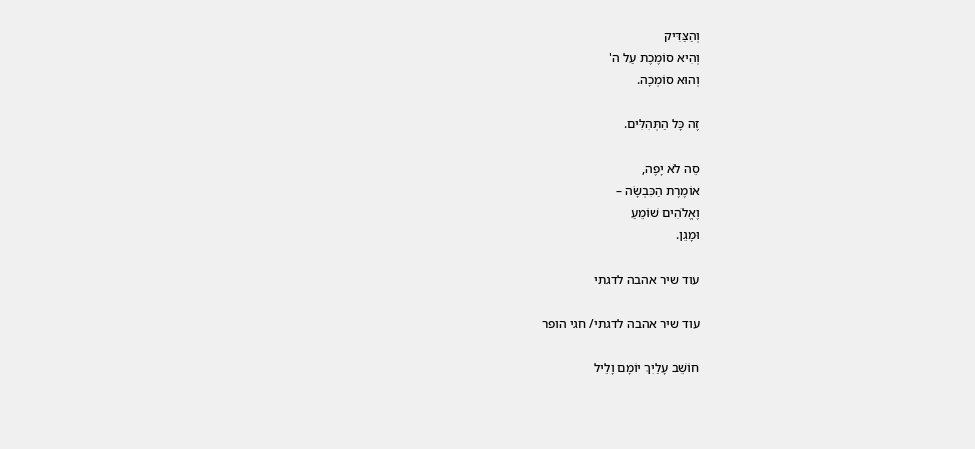וְהַצַּדִּיק
וְהִיא סוֹמֶכֶת עַל ה'
וְהוּא סוֹמְכָה.

זֶה כָּל הַתְּהִלִּים.

סֵה לֹא יָפֶה,
אוֹמֶרֶת הַכִּבְשָׂה –
וֶאֱלֹהִים שׁוֹמֵעַ
וּמָגֵן.

עוד שיר אהבה לדגתי

עוד שיר אהבה לדגתי/ חגי הופר

חוֹשֵׁב עָלַיִךְ יוֹמָם וָלֵיל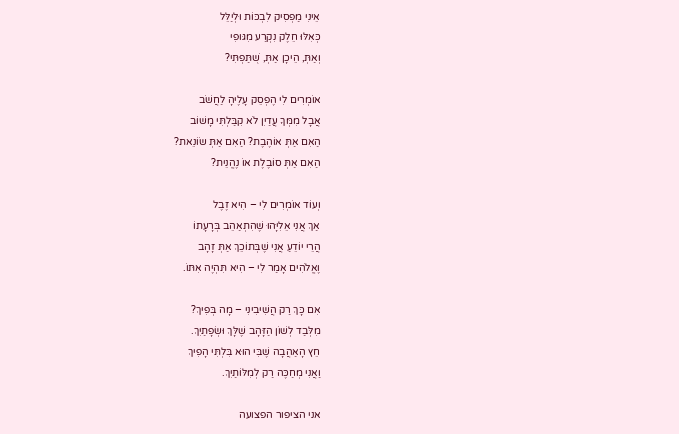אֵינִי מַפְסִיק לִבְכּוֹת וּלְיַלֵּל
כְּאִלּוּ חֵלֶק נִקְרַע מִגּוּפִי
וְאַתְּ, הֵיכָן אַתְּ, שֻׁתַּפְתִּי?

אוֹמְרִים לִי הֶפְסֵק עָלֶיהָ לַחֲשֹׁב
אֲבָל מִמְּךָ עֲדַיִן לֹא קִבַּלְתִּי מָשׁוֹב
הַאִם אַתְּ אוֹהֶבֶת? הַאִם אַתְּ שׂוֹנֵאת?
הַאִם אַתְּ סוֹבֶלֶת אוֹ נֶהֱנֵית?

וְעוֹד אוֹמְרִים לִי – הִיא זֶבֶל
אַךְ אֲנִי אֵלִיָּהוּ שֶׁהִתְאַהֵב בְּרָעָתוֹ
הֲרֵי יוֹדֵעַ אֲנִי שֶׁבְּתוֹכֵךְ אַתְּ זָהָב
וֶאֱלֹהִים אָמַר לִי – הִיא תִּהְיֶה אִתּוֹ.

אִם כָּךְ רַק הֲשִׁיבִינִי – מָה בְּפִיךְ?
מִלְּבַד לְשׁוֹן הַזָּהָב שֶׁלָּךְ וּשְׂפָתַיִךְ.
חֵץ הָאַהֲבָה שֶׁבִּי הוּא בִּלְתִּי הָפִיךְ
וַאֲנִי מְחַכֶּה רַק לְמִלּוֹתַיִךְ.

אני הציפור הפצועה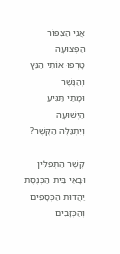אֲנִי הַצִּפּוֹר הַפְּצוּעָה
טָרְפוּ אוֹתִי הַנֵּץ וְהַנֶּשֶׁר
וּמָתַי תַּגִּיעַ הַיְּשׁוּעָה
וְיִתְגַּלֶּה הַקֶּשֶׁר?

קֶשֶׁר הַתְּפִלִּין
וּבָאֵי בֵּית הַכְּנֶסֶת
יַהֲדוּת הַכְּסָפִים
וְהַכְּזָבִים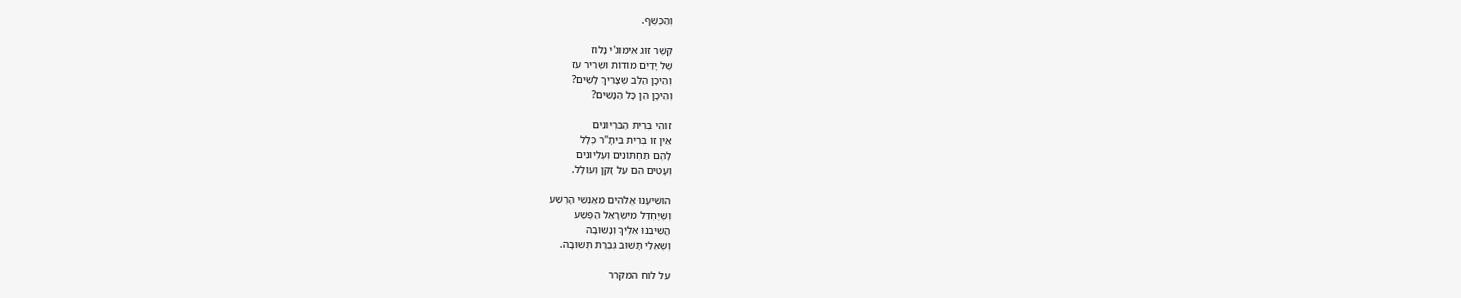וְהַכֶּשֶׁף.

קֶשֶׁר זוּג אִימוּגִ'י נָלוֹז
שֶׁל יָדַיִם מוֹדוֹת וּשְׁרִיר עֹז
וְהֵיכָן הַלֵּב שֶׁצָּרִיךְ לָשִׂים?
וְהֵיכָן הֵן כָּל הַנָּשִׁים?

זוֹהִי בְּרִית הַבִּרְיוֹנִים
אֵין זוֹ בְּרִית בֵּיתָ"ר כְּלָל
לָהֶם תַּחְתּוֹנִים וְעֶלְיוֹנִים
וְעָטִים הֵם עַל זָקֵן וְעוֹלָל.

הוֹשִׁיעָנוּ אֱלֹהִים מֵאַנְשֵׁי הָרֶשַׁע
וְשֶׁיֶּחְדַּל מִיִּשְׂרָאֵל הַפֶּשַׁע
הֲשִׁיבֵנוּ אֵלֶיךָ וְנָשׁוּבָה
וְשֶׁאֵלַי תָּשׁוּב גְּבֶרֶת תְּשׁוּבָה.

על לוח המקרר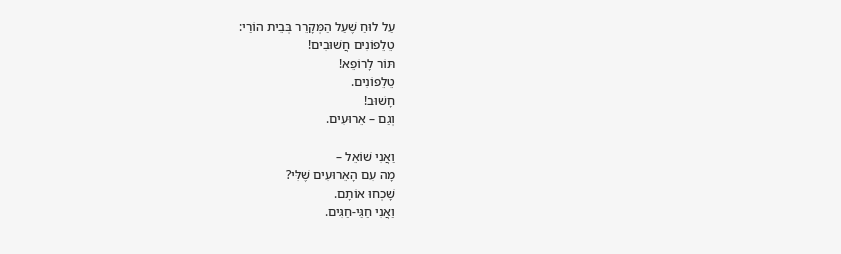עַל לוּחַ שֶׁעַל הַמְּקָרֵר בְּבֵית הוֹרַי:
טֵלֵפוֹנִים חֲשׁוּבִים!
תּוֹר לָרוֹפֵא!
טֵלֵפוֹנִים.
חָשׁוּב!
וְגַם – אֵרוּעִים.

וַאֲנִי שׁוֹאֵל –
מָה עִם הָאֵרוּעִים שֶׁלִּי?
שָׁכְחוּ אוֹתָם.
וַאֲנִי חַגַּי-חַגִּים.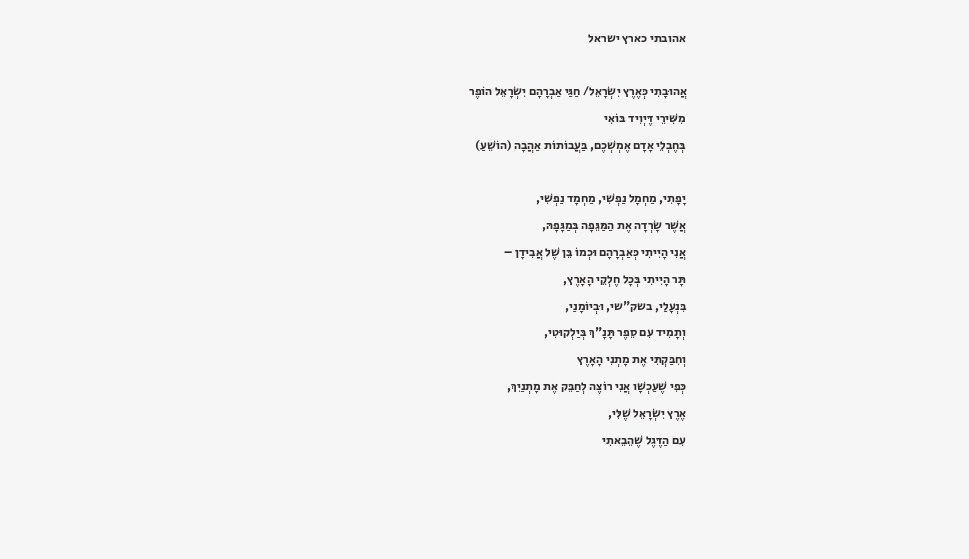אהובתי כארץ ישראל

אֲהוּבָתִי כְּאֶרֶץ יִשְׂרָאֵל/ חַגַּי אַבְרָהָם יִשְׂרָאֵל הוֹפֶר
מִשִּׁירֵי דֶּיְוִיד בּוֹאִי
בְּחֶבְלֵי אָדָם אֶמְשְׁכֶם, בַּעֲבוֹתוֹת אַהֲבָה (הוֹשֵׁעַ)

יָפָתִי, מַחְמָל נַפְשִׁי, מַחְמָד נַפְשִׁי,
אֲשֶׁר שָׂרְדָה אֶת הַמַּגֵּפָה בְּמַגָּפָהּ,
אֲנִי הָיִיתִי כְּאַבְרָהָם וּכְמוֹ בֵּן שֶׁל אֲבִידָן –
תָּר הָיִיתִי בְּכָל חֶלְקֵי הָאָרֶץ,
בִּנְעָלַי, בשק"שי, וּבְיוֹמָנַי,
וְתָמִיד עִם סֵפֶר תָּנָ"ךְ בְּיַלְקוּטִי,
וְחִבַּקְתִּי אֶת מָתְנִי הָאָרֶץ
כְּפִי שֶׁעַכְשָׁו אֲנִי רוֹצֶה לְחַבֵּק אֶת מָתְנַיִךְ,
אֶרֶץ יִשְׂרָאֵל שֶׁלִּי,
עִם הַדֶּגֶל שֶׁהֵבֵאתִי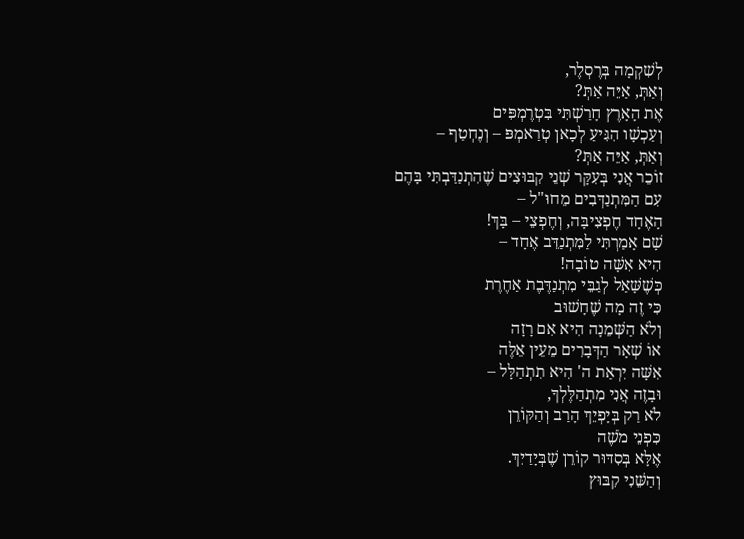לְשִׁקְמָה בְּרֶסְלֶר,
וְאַתְּ, אַיֵּה אַתְּ?
אֶת הָאָרֶץ חָרַשְׁתִּי בִּטְרֶמְפִּים
וְעַכְשָׁו הִגִּיעַ לְכָאן טְרַאמְפּ – וְנֶחְטַף –
וְאַתְּ, אַיֵּה אַתְּ?
זוֹכֵר אֲנִי בְּעִקָּר שְׁנֵי קִבּוּצִים שֶׁהִתְנַדַּבְתִּי בָּהֶם
עִם הַמִּתְנַדְּבִים מֵחוּ"ל –
הָאֶחָד חֶפְצִיבָּה, וְחֶפְצֵי – בָּךְ!
שָׁם אָמַרְתִּי לַמִּתְנַדֵּב אֶחָד –
הִיא אִשָּׁה טוֹבָה!
כְּשֶׁשָּׁאַל לְגַבֵּי מִתְנַדֶּבֶת אַחֶרֶת
כִּי זֶה מָה שֶׁחָשׁוּב
וְלֹא הַשְּׁמֵנָה הִיא אִם רָזָה
אוֹ שְׁאָר הַדְּבָרִים מֵעֵין אֵלֶּה
אִשָּׁה יִרְאַת ה' הִיא תִתְהַלָּל –
וּבָזֶה אֲנִי מִתְהַלֶּלְךָ,
לֹא רַק בְּיָפְיֵךְ הָרַב וְהַקּוֹרֵן
כִּפְנֵי מֹשֶׁה
אֶלָּא בְּסִדּוּר קוֹרֵן שֶׁבְּיָדַיִךְ.
וְהַשֵּׁנִי קִבּוּץ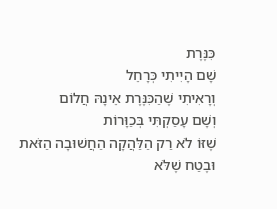כִּנֶּרֶת
שָׁם הָיִיתִי כְּרָחֵל
וְרָאִיתִי שֶׁהַכִּנֶּרֶת אֵינָהּ חֲלוֹם
וְשָׁם עָסַקְתִּי בְּכַוָּרוֹת
שֶׁזּוֹ לֹא רַק הַלַּהֲקָה הַחֲשׁוּבָה הַזֹּאת
וּבֶטַח שֶׁלֹּא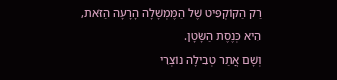רַק הַקּוֹקְפִּיט שֶׁל הַמֶּמְשָׁלָה הָרָעָה הַזֹּאת,
הִיא כְּנֶסֶת הַשָּׂטָן.
וְשָׁם אֲתַר טְבִילָה נוֹצְרִי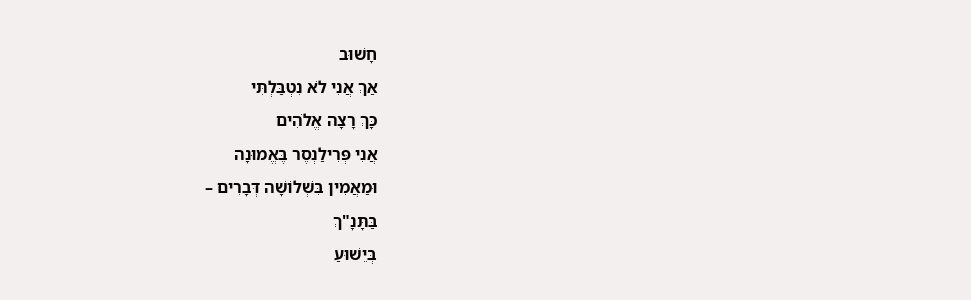חָשׁוּב
אַךְ אֲנִי לֹא נִטְבַּלְתִּי
כָּךְ רָצָה אֱלֹהִים
אֲנִי פְּרִילַנְסֶר בֶּאֱמוּנָה
וּמַאֲמִין בִּשְׁלוֹשָׁה דְּבָרִים –
בַּתָּנָ"ךְ
בְּיֵשׁוּעַ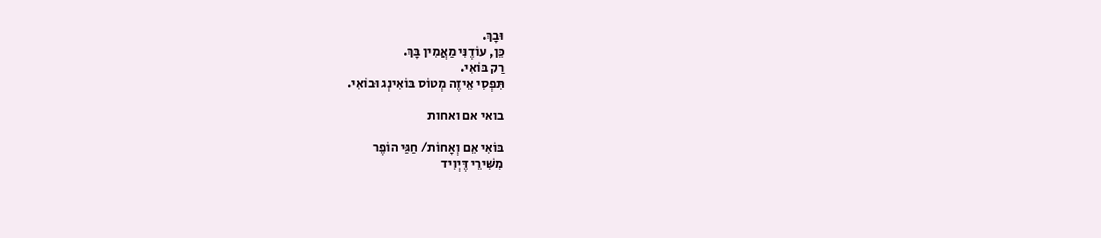וּבָךְ.
כֵּן, עוֹדֶנִּי מַאֲמִין בָּךְ.
רַק בּוֹאִי.
תִּפְסִי אֵיזֶה מְטוֹס בּוֹאִינְג וּבוֹאִי.

בואי אם ואחות

בּוֹאִי אֵם וְאָחוֹת/ חַגַּי הוֹפֶר
מִשִּׁירֵי דֶּיְוִיד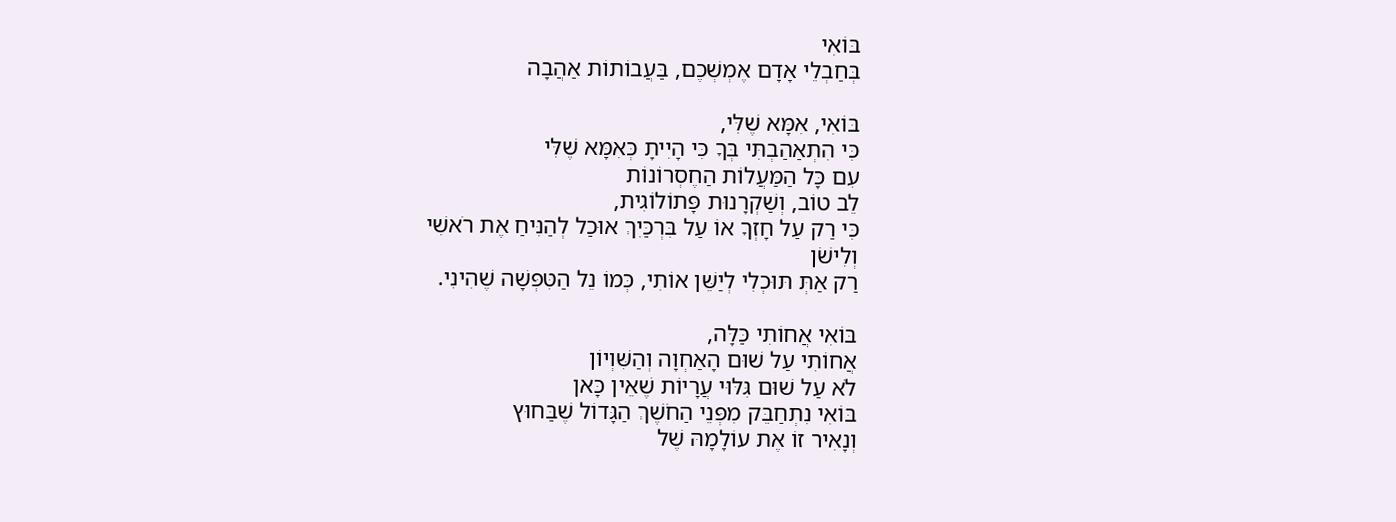בּוֹאִי
בְּחַבְלֵי אָדָם אֶמְשְׁכֶם, בַּעֲבוֹתוֹת אַהֲבָה

בּוֹאִי, אִמָּא שֶׁלִּי,
כִּי הִתְאַהַבְתִּי בְּךָ כִּי הָיִיתָ כְּאִמָּא שֶׁלִּי
עִם כָּל הַמַּעֲלוֹת הַחֶסְרוֹנוֹת
לֵב טוֹב, וְשַׁקְרָנוּת פָּתוֹלוֹגִית,
כִּי רַק עַל חָזְךָ אוֹ עַל בִּרְכַּיִךְ אוּכַל לְהַנִּיחַ אֶת רֹאשִׁי
וְלִישֹׁן
רַק אַתְּ תּוּכְלִי לְיַשֵּׁן אוֹתִי, כְּמוֹ נֵל הַטִּפְּשָׁה שֶׁהִינִי.

בּוֹאִי אֲחוֹתִי כַּלָּה,
אֲחוֹתִי עַל שׁוּם הָאַחְוָה וְהַשִּׁוְיוֹן
לֹא עַל שׁוּם גִּלּוּי עֲרָיוֹת שֶׁאֵין כָּאן
בּוֹאִי נִתְחַבֵּק מִפְּנֵי הַחֹשֶׁךְ הַגָּדוֹל שֶׁבַּחוּץ
וְנָאִיר זוֹ אֶת עוֹלָמָהּ שֶׁל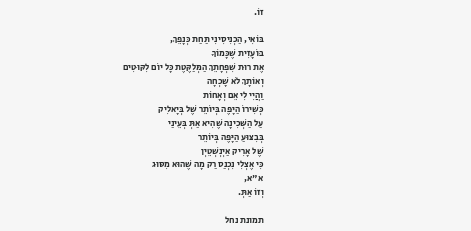זוֹ.

בּוֹאִי, הַכְנִיסִינִי תַּחַת כְּנָפֵךְ,
בּוֹעָזִית שֶׁכָּמוֹךָ
אֶת רוּת שִׁפְחָתֵךְ הַמְּלַקֶּטֶת כָּל יוֹם לִקּוּטִים
וְאוֹתָךְ לֹא שָׁכְחָה
וַהֲיִי לִי אֵם וְאָחוֹת
כְּשִׁירוֹ הַיָּפֶה בְּיוֹתֵר שֶׁל בְּיָאלִיק
עַל הַשְּׁכִינָה שֶׁהִיא אַתְּ בְּעֵינַי
בְּבִצּוּעַ הַיָּפֶה בְּיוֹתֵר
שֶׁל אָרִיק אַיְנְשְׁטֵיְן
כִּי אֶצְלִי נִכְנַס רַק מָה שֶׁהוּא מִסּוּג
א"א,
וְזוֹ אַתְּ.

תמונת נחל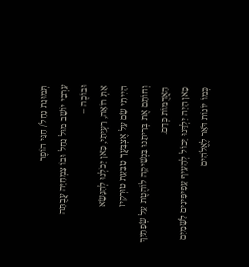תְּמוּנַת נַחַל/ חַגַּי הוֹפֶר
עַרְבִי יוֹשֵׁב מוּל נַחַל וּבוֹ צִמְחִיָּה עֲבֻתָּה
וּבוֹכֶה –
אַתְּ רוֹאָה, רַעְיָתִי, כָּאן יָכֹלְנוּ לְהִנָּשֵׂא
הָיִיתִי שָׂם עַל אֶצְבָּעֲךָ טַבַּעַת טוּרְקִיז
וְחוֹתֵם אֶת בְּרִיתֵנוּ בִּנְשִׁיקָה לוֹהֶטֶת עַל שְׂפָתַיִךְ
הָאֲדֻמּוֹת כְּדָם.
כָּאן הָיָה יַלְדֵּנוּ יָכוֹל לְהָעִיף עָפִיפִּינִים לַשָּׁמַיִם
כְּמוֹ יוֹנוֹת דֹּאַר לֶאֱלֹהִים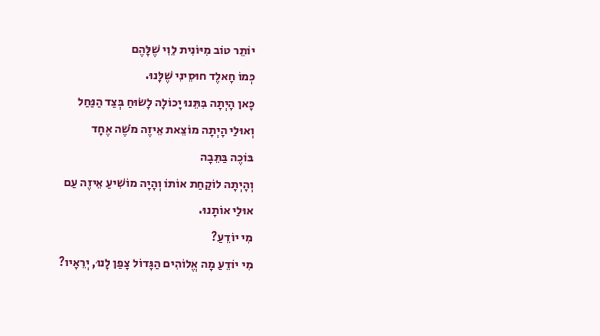יוֹתֵר טוֹב מִיּוֹנִית לֵוִי שֶׁלָּהֶם
כְּמוֹ חָאלֶד חוּסֵינִי שֶׁלָּנוּ.
כָּאן הָיְתָה בִּתֵּנוּ יָכוֹלָה לָשׂוּחַ בְּצַד הַנַּחַל
וְאוּלַי הָיְתָה מוֹצֵאת אֵיזֶה מֹשֶׁה אֶחָד
בּוֹכֶה בַּתֵּבָה
וְהָיְתָה לוֹקַחַת אוֹתוֹ וְהָיָה מוֹשִׁיעַ אֵיזֶה עַם
אוּלַי אוֹתָנוּ.
מִי יוֹדֵעַ?
מִי יוֹדֵעַ מָה אֱלוֹהִים הַגָּדוֹל צָפַן לָנוּ, יְרֵאָיו?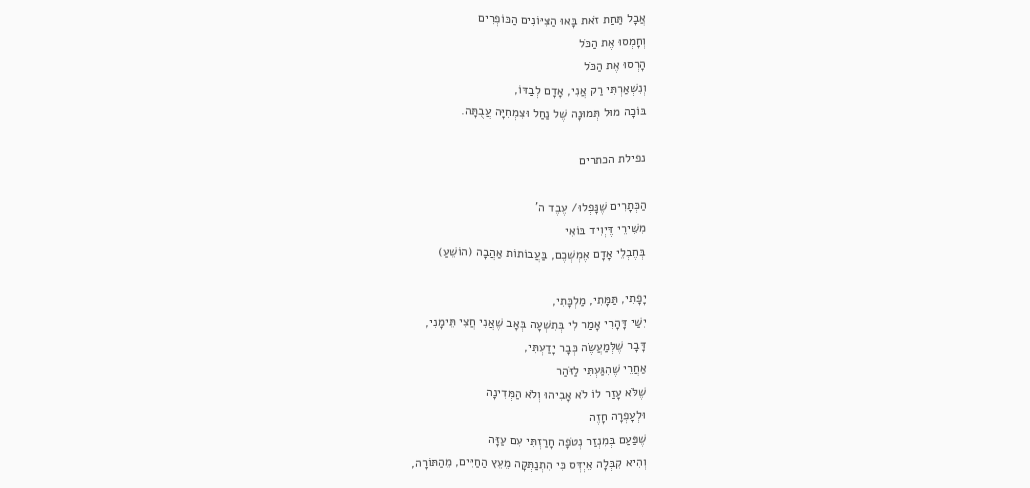אֲבָל תַּחַת זֹאת בָּאוּ הַצִּיּוֹנִים הַכּוֹפְרִים
וְחָמְסוּ אֶת הַכֹּל
הָרְסוּ אֶת הַכֹּל
וְנִשְׁאַרְתִּי רַק אֲנִי, אָדָם לְבַדּוֹ,
בּוֹכָה מוּל תְּמוּנָה שֶׁל נַחַל וּצִמְחִיָּה עֲבֻתָּה.

נפילת הכתרים

הַכְּתָרִים שֶׁנָּפְלוּ/ עֶבֶד ה'
מִשִּׁירֵי דֶּיְוִיד בּוֹאִי
בְּחֶבְלֵי אָדָם אֶמְשְׁכֶם, בַּעֲבוֹתוֹת אַהֲבָה (הוֹשֵׁעַ)

יָפָתִי, תַּמָּתִי, מַלְכָּתִי,
יִשַׁי דָּהָרִי אָמַר לִי בְּתִשְׁעָה בְּאָב שֶׁאֲנִי חֲצִי תֵּימָנִי,
דָּבָר שֶׁלְּמַעֲשֶׂה כְּבָר יָדַעְתִּי,
אַחֲרֵי שֶׁהִגַּעְתִּי לַזֹּהַר
שֶׁלֹּא עָזַר לוֹ לֹא אָבִיהוּ וְלֹא הַמְּדִינָה
וּלְעָפְרָה חָזֶה
שֶׁפַּעַם בְּמִנְזַר נְטֹפָה חָרַזְתִּי עִם עַזָּה
וְהִיא קִבְּלָה אֵיְדְּס כִּי הִתְנַתְּקָה מֵעֵץ הַחַיִּים, מֵהַתּוֹרָה,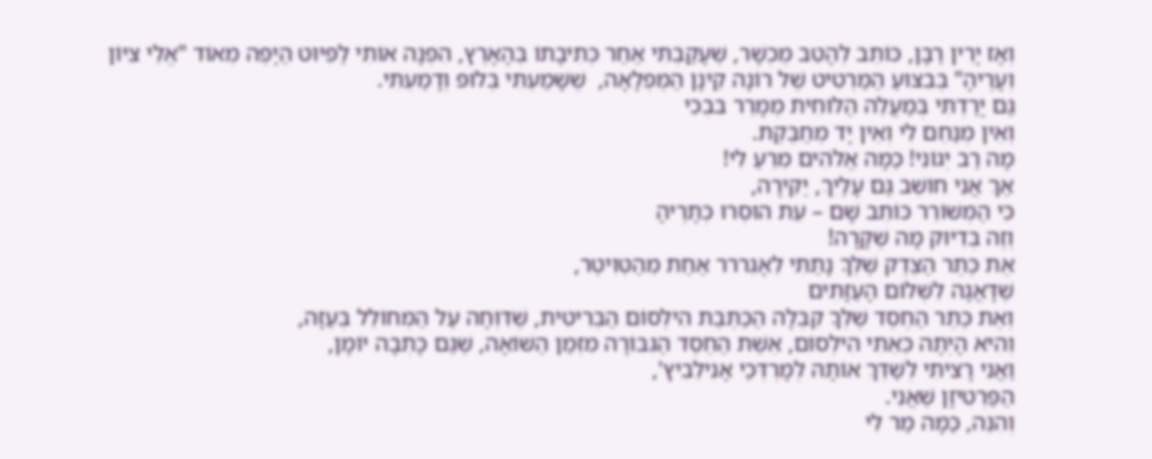וְאָז יָרִין רַבָּן, כּוֹתֵב לְהָטֵב מֻכְשָׁר, שֶׁעָקַבְתִּי אַחַר כְּתִיבָתוֹ בְּהָאָרֶץ, הִפְנָה אוֹתִי לַפִּיּוּט הַיָּפֶה מְאוֹד "אֱלֵי צִיּוֹן וְעָרֶיהָ" בְּבִצּוּעַ הַמַּרְטִיט שֶׁל רוֹנָה קֵינָן הַמֻּפְלָאָה,  שֶׁשָּׁמַעְתִּי בְּלוּפּ וְדָמַעְתִּי.
גַּם יָרַדְתִּי בְּמַעֲלֵה הַלּוּחִית מְמָרֵר בִּבְכִי
וְאֵין מְנַחֵם לִי וְאֵין יָד מְחַבֶּקֶת.
מָה רַב יְגוֹנִי! כַּמָּה אֱלֹהִים מֵרֵעַ לִי!
אַךְ אֲנִי חוֹשֵׁב גַּם עָלַיִךְ, יַקִּירָה,
כִּי הַמְּשׁוֹרֵר כּוֹתֵב שָׁם – עֵת הוּסְרוּ כְּתָרֶיהָ
וְזֶה בְּדִיּוּק מָה שֶׁקָּרָה!
אֶת כֶּתֶר הַצֶּדֶק שֶׁלְּךָ נָתַתִּי לֵאָגֵררר אַחַת מֵהַטְּוִיטֶר,
שֶׁדָּאֲגָה לִשְׁלוֹם הָעַזָּתִים
וְאֶת כֶּתֶר הַחֶסֶד שֶׁלְּךָ קִבְּלָה הַכַּתֶּבֶת הִילְסוֹם הַבְּרִיטִית, שֶׁדִּוְּחָה עַל הַמְּחוֹלֵל בְּעַזָּה,
וְהִיא הָיְתָה כְּאֵתִי הִילְסוֹם, אֵשֶׁת הַחֶסֶד הַגִּבּוֹרָה מִזְּמַן הַשּׁוֹאָה, שֶׁגַּם כָּתְבָה יוֹמָן,
וַאֲנִי רָצִיתִי לְשַׁדֵּךְ אוֹתָהּ לְמָרְדְּכַי אָנִילֵבִיץ',
הַפַּרְטִיזָן שֶׁאֲנִי.
וְהִנֵּה, כַּמָּה מַר לִי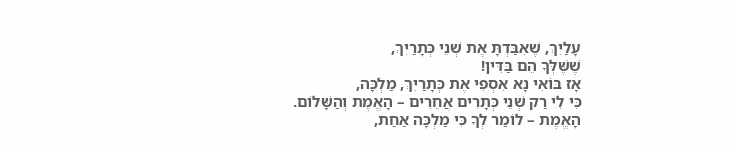עָלַיִךְ, שֶׁאִבַּדְתָּ אֶת שְׁנֵי כְּתָרַיִךְ,
שֶׁשֶּׁלְּךָ הֵם בַּדִּין!
אָז בּוֹאִי נָא אִסְפִי אֶת כְּתָרַיִךְ, מַלְכָּה,
כִּי לִי רַק שְׁנֵי כְּתָרִים אֲחֵרִים – הָאֱמֶת וְהַשָּׁלוֹם.
הָאֱמֶת – לוֹמַר לְךָ כִּי מַלְכָּה אַחַת,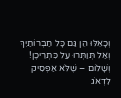וְכָאֵלּוּ הֵן גַּם כָּל חַבְרוֹתַיִךְ
וְאַל תְּוַתְּרוּ עַל כִּתְרֵיכֶן!
וְשָׁלוֹם – שֶׁלֹּא אַפְסִיק לִדְאֹג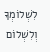לִשְׁלוֹמְךָ
וְלִשְׁלוֹם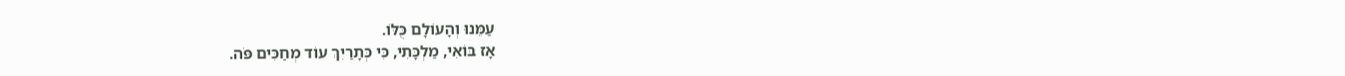עַמֵּנוּ וְהָעוֹלָם כֻּלּוֹ.
אָז בּוֹאִי, מַלְכָּתִי, כִּי כְּתָרַיִךְ עוֹד מְחַכִּים פֹּה.